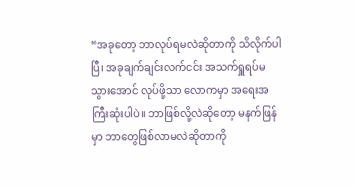“အခုတော့ ဘာလုပ်ရမလဲဆိုတာကို သိလိုက်ပါပြီ၊ အခုချက်ချင်းလက်ငင်း အသက်ရှူရပ်မသွားအောင် လုပ်ဖို့သာ လောကမှာ အရေးအကြီးဆုံးပါပဲ။ ဘာဖြစ်လို့လဲဆိုတော့ မနက်ဖြန်မှာ ဘာတွေဖြစ်လာမလဲဆိုတာကို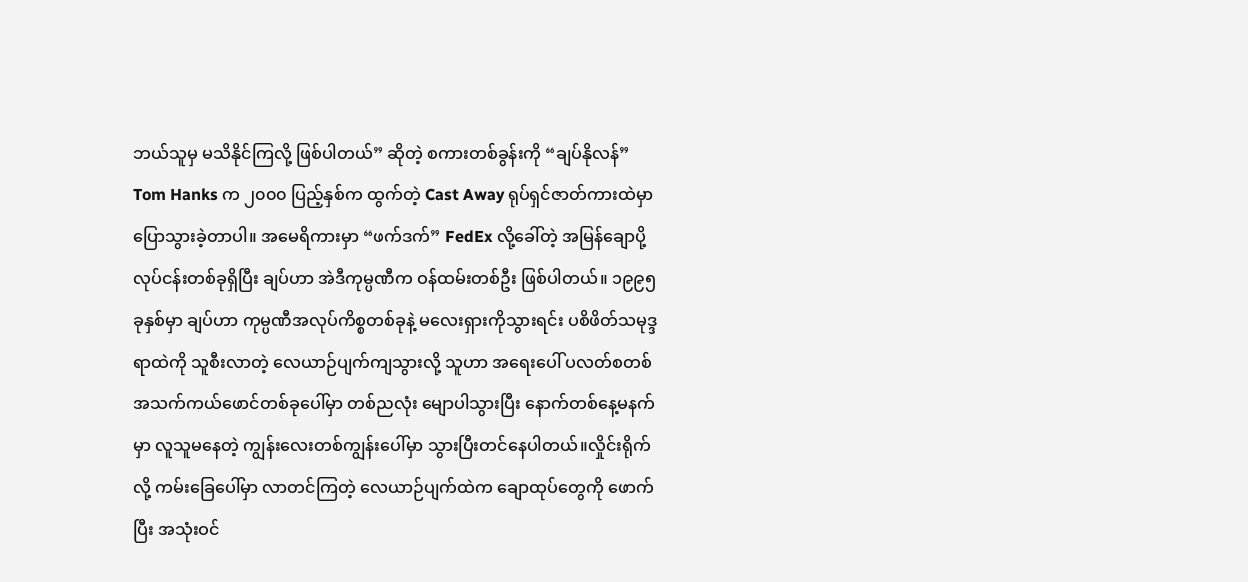ဘယ်သူမှ မသိနိုင်ကြလို့ ဖြစ်ပါတယ်” ဆိုတဲ့ စကားတစ်ခွန်းကို “ချပ်နိုလန်” Tom Hanks က ၂၀၀၀ ပြည့်နှစ်က ထွက်တဲ့ Cast Away ရုပ်ရှင်ဇာတ်ကားထဲမှာ ပြောသွားခဲ့တာပါ။ အမေရိကားမှာ “ဖက်ဒက်” FedEx လို့ခေါ်တဲ့ အမြန်ချောပို့ လုပ်ငန်းတစ်ခုရှိပြီး ချပ်ဟာ အဲဒီကုမ္ပဏီက ဝန်ထမ်းတစ်ဦး ဖြစ်ပါတယ်။ ၁၉၉၅ ခုနှစ်မှာ ချပ်ဟာ ကုမ္ပဏီအလုပ်ကိစ္စတစ်ခုနဲ့ မလေးရှားကိုသွားရင်း ပစိဖိတ်သမုဒ္ဒရာထဲကို သူစီးလာတဲ့ လေယာဉ်ပျက်ကျသွားလို့ သူဟာ အရေးပေါ် ပလတ်စတစ် အသက်ကယ်ဖောင်တစ်ခုပေါ်မှာ တစ်ညလုံး မျောပါသွားပြီး နောက်တစ်နေ့မနက်မှာ လူသူမနေတဲ့ ကျွန်းလေးတစ်ကျွန်းပေါ်မှာ သွားပြီးတင်နေပါတယ်။လှိုင်းရိုက်လို့ ကမ်းခြေပေါ်မှာ လာတင်ကြတဲ့ လေယာဉ်ပျက်ထဲက ချောထုပ်တွေကို ဖောက်ပြီး အသုံးဝင်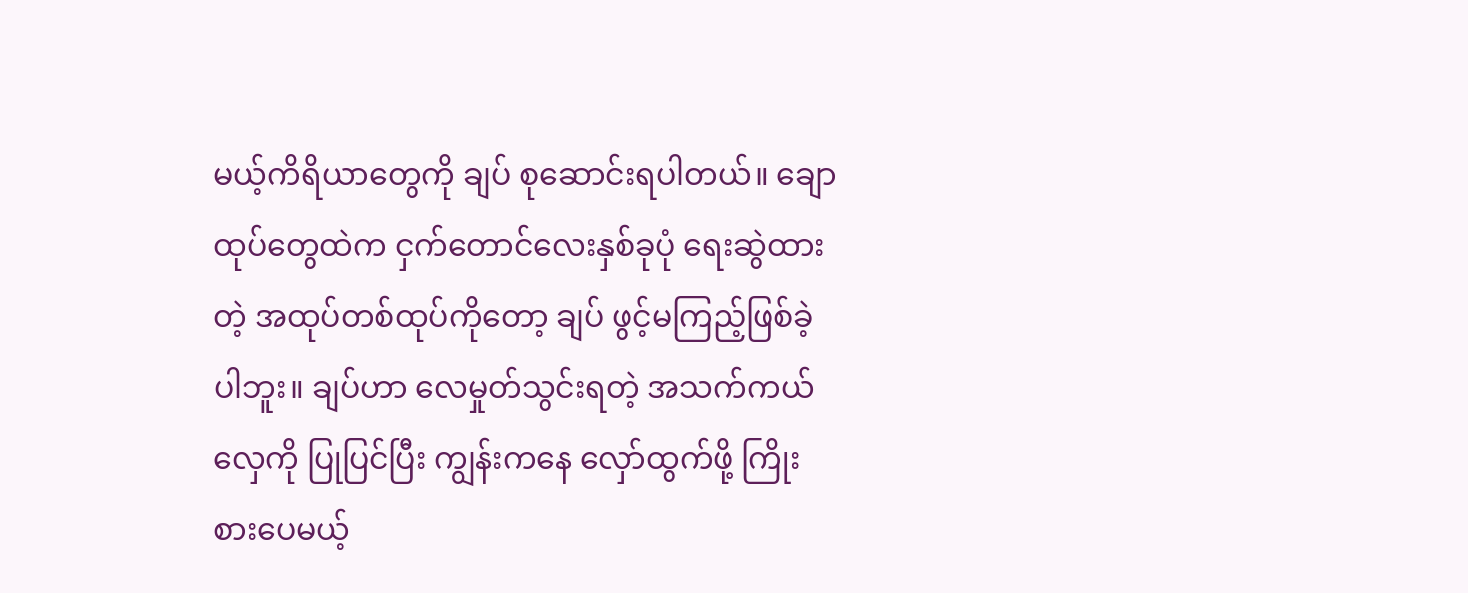မယ့်ကိရိယာတွေကို ချပ် စုဆောင်းရပါတယ်။ ချောထုပ်တွေထဲက ငှက်တောင်လေးနှစ်ခုပုံ ရေးဆွဲထားတဲ့ အထုပ်တစ်ထုပ်ကိုတော့ ချပ် ဖွင့်မကြည့်ဖြစ်ခဲ့ပါဘူး။ ချပ်ဟာ လေမှုတ်သွင်းရတဲ့ အသက်ကယ်လှေကို ပြုပြင်ပြီး ကျွန်းကနေ လှော်ထွက်ဖို့ ကြိုးစားပေမယ့်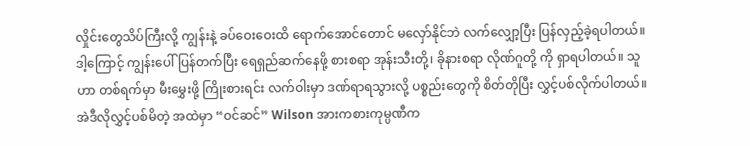လှိုင်းတွေသိပ်ကြီးလို့ ကျွန်းနဲ့ ခပ်ဝေးဝေးထိ ရောက်အောင်တောင် မလှော်နိုင်ဘဲ လက်လျှော့ပြီး ပြန်လှည့်ခဲ့ရပါတယ်။ ဒါ့ကြောင့် ကျွန်းပေါ် ပြန်တက်ပြီး ရေရှည်ဆက်နေဖို့ စားစရာ အုန်းသီးတို့၊ ခိုနားစရာ လိုဏ်ဂူတို့ ကို ရှာရပါတယ်။ သူဟာ တစ်ရက်မှာ မီးမွှေးဖို့ ကြိုးစားရင်း လက်ဝါးမှာ ဒဏ်ရာရသွားလို့ ပစ္စည်းတွေကို စိတ်တိုပြီး လွှင့်ပစ်လိုက်ပါတယ်။ အဲဒီလိုလွှင့်ပစ်မိတဲ့ အထဲမှာ “ဝင်ဆင်” Wilson အားကစားကုမ္ပဏီက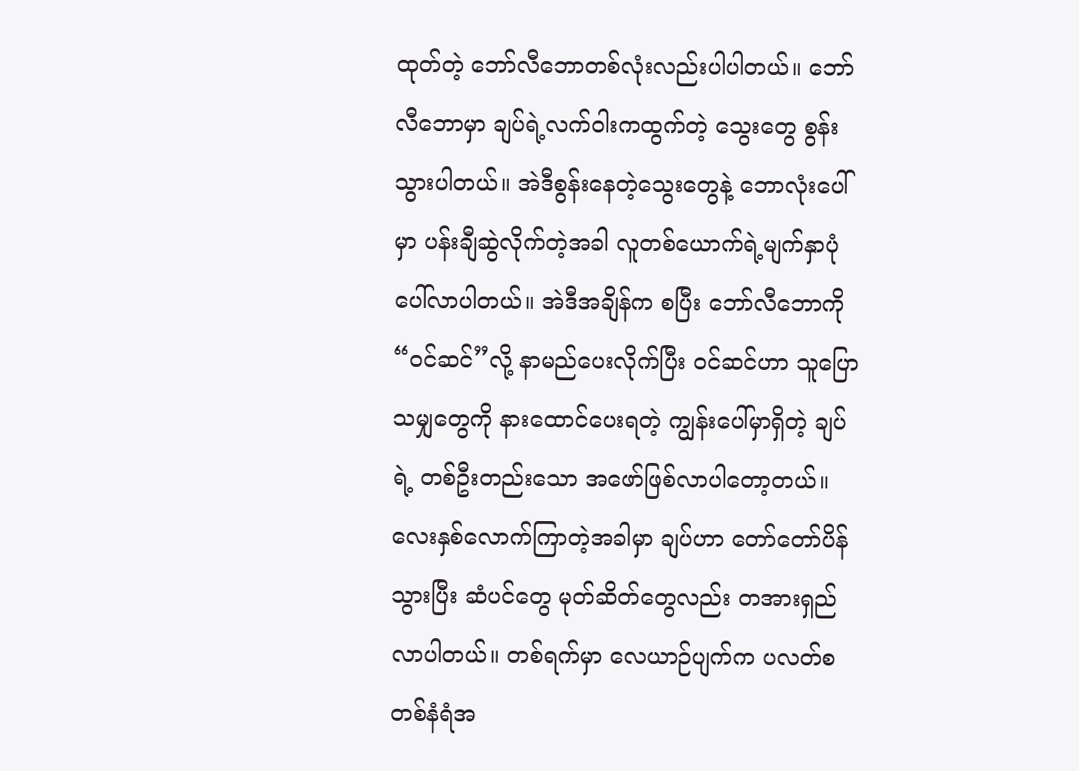ထုတ်တဲ့ ဘော်လီဘောတစ်လုံးလည်းပါပါတယ်။ ဘော်လီဘောမှာ ချပ်ရဲ့လက်ဝါးကထွက်တဲ့ သွေးတွေ စွန်းသွားပါတယ်။ အဲဒီစွန်းနေတဲ့သွေးတွေနဲ့ ဘောလုံးပေါ်မှာ ပန်းချီဆွဲလိုက်တဲ့အခါ လူတစ်ယောက်ရဲ့မျက်နှာပုံပေါ်လာပါတယ်။ အဲဒီအချိန်က စပြီး ဘော်လီဘောကို “ဝင်ဆင်”လို့ နာမည်ပေးလိုက်ပြီး ဝင်ဆင်ဟာ သူပြောသမျှတွေကို နားထောင်ပေးရတဲ့ ကျွန်းပေါ်မှာရှိတဲ့ ချပ်ရဲ့ တစ်ဦးတည်းသော အဖော်ဖြစ်လာပါတော့တယ်။ လေးနှစ်လောက်ကြာတဲ့အခါမှာ ချပ်ဟာ တော်တော်ပိန်သွားပြီး ဆံပင်တွေ မုတ်ဆိတ်တွေလည်း တအားရှည်လာပါတယ်။ တစ်ရက်မှာ လေယာဉ်ပျက်က ပလတ်စတစ်နံရံအ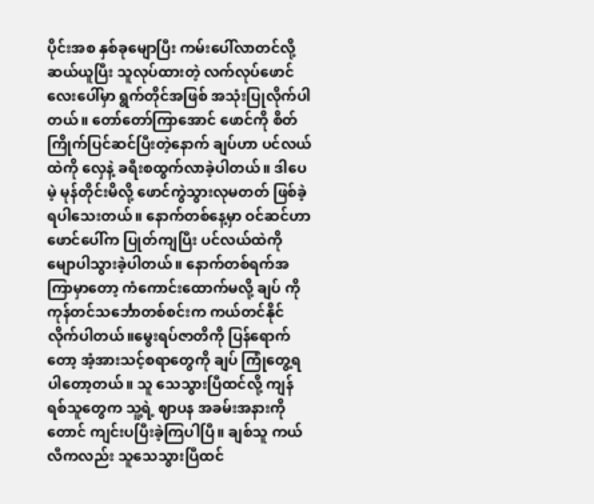ပိုင်းအစ နှစ်ခုမျောပြီး ကမ်းပေါ်လာတင်လို့ ဆယ်ယူပြီး သူလုပ်ထားတဲ့ လက်လုပ်ဖောင်လေးပေါ်မှာ ရွက်တိုင်အဖြစ် အသုံးပြုလိုက်ပါတယ်။ တော်တော်ကြာအောင် ဖောင်ကို စိတ်ကြိုက်ပြင်ဆင်ပြီးတဲ့နောက် ချပ်ဟာ ပင်လယ်ထဲကို လှေနဲ့ ခရီးစထွက်လာခဲ့ပါတယ်။ ဒါပေမဲ့ မုန်တိုင်းမိလို့ ဖောင်ကွဲသွားလုမတတ် ဖြစ်ခဲ့ရပါသေးတယ်။ နောက်တစ်နေ့မှာ ဝင်ဆင်ဟာ ဖောင်ပေါ်က ပြုတ်ကျပြီး ပင်လယ်ထဲကို မျောပါသွားခဲ့ပါတယ်။ နောက်တစ်ရက်အကြာမှာတော့ ကံကောင်းထောက်မလို့ ချပ် ကို ကုန်တင်သင်္ဘောတစ်စင်းက ကယ်တင်နိုင်လိုက်ပါတယ်။မွေးရပ်ဇာတိကို ပြန်ရောက်တော့ အံ့အားသင့်စရာတွေကို ချပ် ကြုံတွေ့ရပါတော့တယ်။ သူ သေသွားပြီထင်လို့ ကျန်ရစ်သူတွေက သူ့ရဲ့ ဈာပန အခမ်းအနားကိုတောင် ကျင်းပပြီးခဲ့ကြပါပြီ။ ချစ်သူ ကယ်လီကလည်း သူသေသွားပြီထင်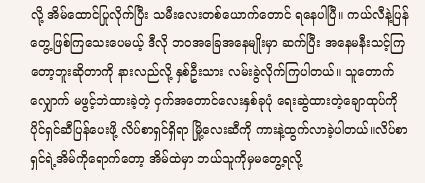လို့ အိမ်ထောင်ပြုလိုက်ပြီး သမီးလေးတစ်ယောက်တောင် ရနေပါပြီ။ ကယ်လီနဲ့ပြန်တွေ့ဖြစ်ကြသေးပေမယ့် ဒီလို ဘဝအခြေအနေမျိုးမှာ ဆက်ပြီး အနေမနီးသင့်ကြတော့ဘူးဆိုတာကို နားလည်လို့ နှစ်ဦးသား လမ်းခွဲလိုက်ကြပါတယ်။ သူတောက်လျှောက် မဖွင့်ဘဲထားခဲ့တဲ့ ငှက်အတောင်လေးနှစ်ခုပုံ ရေးဆွဲထားတဲ့ချောထုပ်ကို ပိုင်ရှင်ဆီပြန်ပေးဖို့ လိပ်စာရှင်ရှိရာ မြို့လေးဆီကို ကားနဲ့ထွက်လာခဲ့ပါတယ်။လိပ်စာရှင်ရဲ့အိမ်ကိုရောက်တော့ အိမ်ထဲမှာ ဘယ်သူကိုမှမတွေ့ရလို့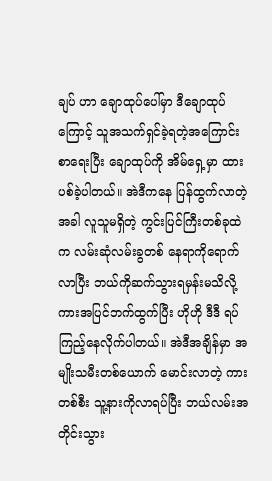ချပ် ဟာ ချောထုပ်ပေါ်မှာ ဒီချောထုပ်ကြောင့် သူအသက်ရှင်ခဲ့ရတဲ့အကြောင်း စာရေးပြီး ချောထုပ်ကို အိမ်ရှေ့မှာ ထားပစ်ခဲ့ပါတယ်။ အဲဒီကနေ ပြန်ထွက်လာတဲ့အခါ လူသူမရှိတဲ့ ကွင်းပြင်ကြီးတစ်ခုထဲက လမ်းဆုံလမ်းခွတစ် နေရာကိုရောက်လာပြီး ဘယ်ကိုဆက်သွားရမှန်းမသိလို့ ကားအပြင်ဘက်ထွက်ပြီး ဟိုဟို ဒီဒီ ရပ်ကြည့်နေလိုက်ပါတယ်။ အဲဒီအချိန်မှာ အမျိုးသမီးတစ်ယောက် မောင်းလာတဲ့ ကားတစ်စီး သူ့နားကိုလာရပ်ပြီး ဘယ်လမ်းအတိုင်းသွား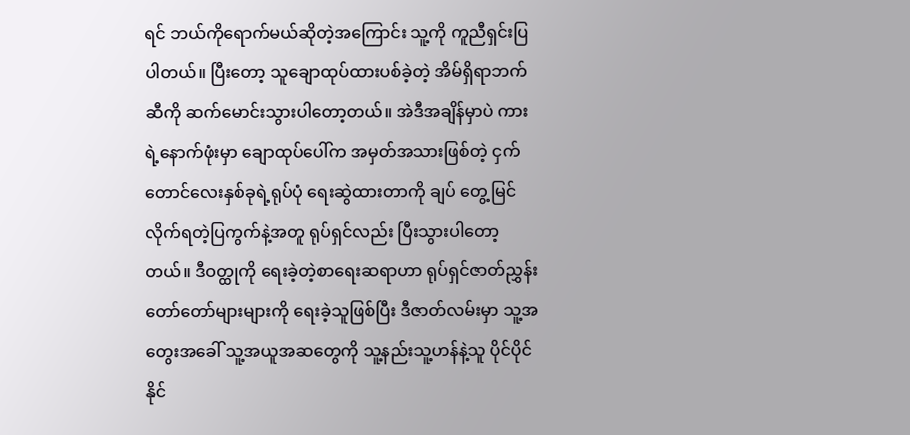ရင် ဘယ်ကိုရောက်မယ်ဆိုတဲ့အကြောင်း သူ့ကို ကူညီရှင်းပြပါတယ်။ ပြီးတော့ သူချောထုပ်ထားပစ်ခဲ့တဲ့ အိမ်ရှိရာဘက်ဆီကို ဆက်မောင်းသွားပါတော့တယ်။ အဲဒီအချိန်မှာပဲ ကားရဲ့နောက်ဖုံးမှာ ချောထုပ်ပေါ်က အမှတ်အသားဖြစ်တဲ့ ငှက်တောင်လေးနှစ်ခုရဲ့ရုပ်ပုံ ရေးဆွဲထားတာကို ချပ် တွေ့မြင်လိုက်ရတဲ့ပြကွက်နဲ့အတူ ရုပ်ရှင်လည်း ပြီးသွားပါတော့တယ်။ ဒီဝတ္ထုကို ရေးခဲ့တဲ့စာရေးဆရာဟာ ရုပ်ရှင်ဇာတ်ညွှန်းတော်တော်များများကို ရေးခဲ့သူဖြစ်ပြီး ဒီဇာတ်လမ်းမှာ သူ့အတွေးအခေါ် သူ့အယူအဆတွေကို သူ့နည်းသူ့ဟန်နဲ့သူ ပိုင်ပိုင်နိုင်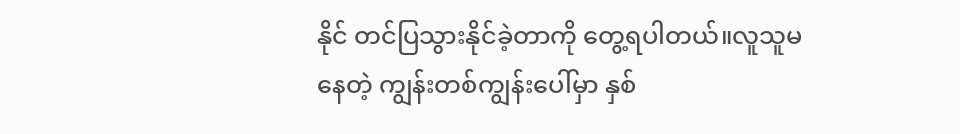နိုင် တင်ပြသွားနိုင်ခဲ့တာကို တွေ့ရပါတယ်။လူသူမနေတဲ့ ကျွန်းတစ်ကျွန်းပေါ်မှာ နှစ်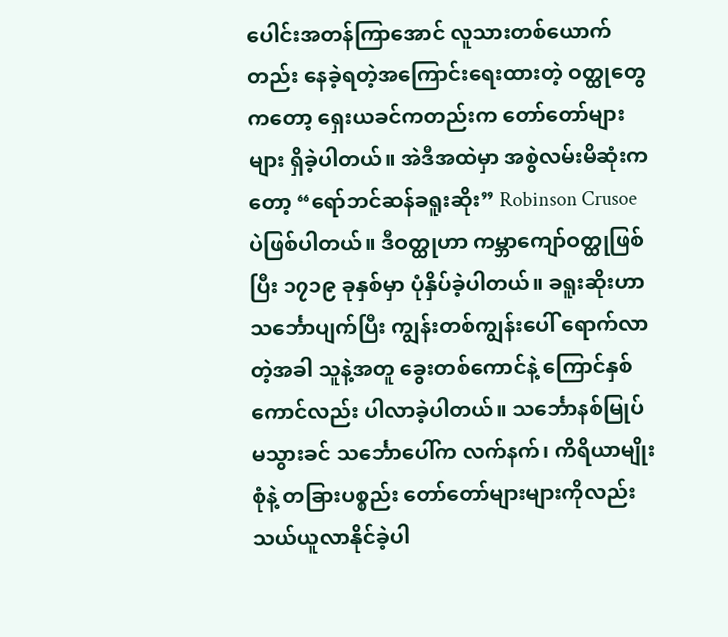ပေါင်းအတန်ကြာအောင် လူသားတစ်ယောက်တည်း နေခဲ့ရတဲ့အကြောင်းရေးထားတဲ့ ဝတ္ထုတွေကတော့ ရှေးယခင်ကတည်းက တော်တော်များများ ရှိခဲ့ပါတယ်။ အဲဒီအထဲမှာ အစွဲလမ်းမိဆုံးကတော့ “ရော်ဘင်ဆန်ခရူးဆိုး” Robinson Crusoe ပဲဖြစ်ပါတယ်။ ဒီဝတ္ထုဟာ ကမ္ဘာကျော်ဝတ္ထုဖြစ်ပြီး ၁၇၁၉ ခုနှစ်မှာ ပုံနှိပ်ခဲ့ပါတယ်။ ခရူးဆိုးဟာ သင်္ဘောပျက်ပြီး ကျွန်းတစ်ကျွန်းပေါ် ရောက်လာတဲ့အခါ သူနဲ့အတူ ခွေးတစ်ကောင်နဲ့ ကြောင်နှစ်ကောင်လည်း ပါလာခဲ့ပါတယ်။ သင်္ဘောနစ်မြုပ်မသွားခင် သင်္ဘောပေါ်က လက်နက်၊ ကိရိယာမျိုးစုံနဲ့ တခြားပစ္စည်း တော်တော်များများကိုလည်း သယ်ယူလာနိုင်ခဲ့ပါ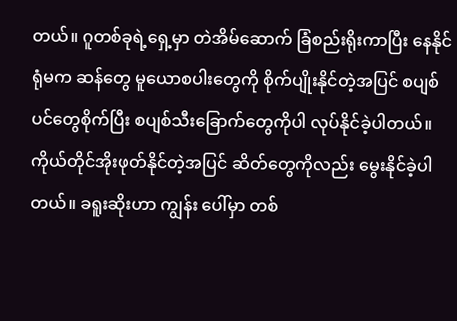တယ်။ ဂူတစ်ခုရဲ့ရှေ့မှာ တဲအိမ်ဆောက် ခြံစည်းရိုးကာပြီး နေနိုင်ရုံမက ဆန်တွေ မူယောစပါးတွေကို စိုက်ပျိုးနိုင်တဲ့အပြင် စပျစ်ပင်တွေစိုက်ပြီး စပျစ်သီးခြောက်တွေကိုပါ လုပ်နိုင်ခဲ့ပါတယ်။ ကိုယ်တိုင်အိုးဖုတ်နိုင်တဲ့အပြင် ဆိတ်တွေကိုလည်း မွေးနိုင်ခဲ့ပါတယ်။ ခရူးဆိုးဟာ ကျွန်း ပေါ်မှာ တစ်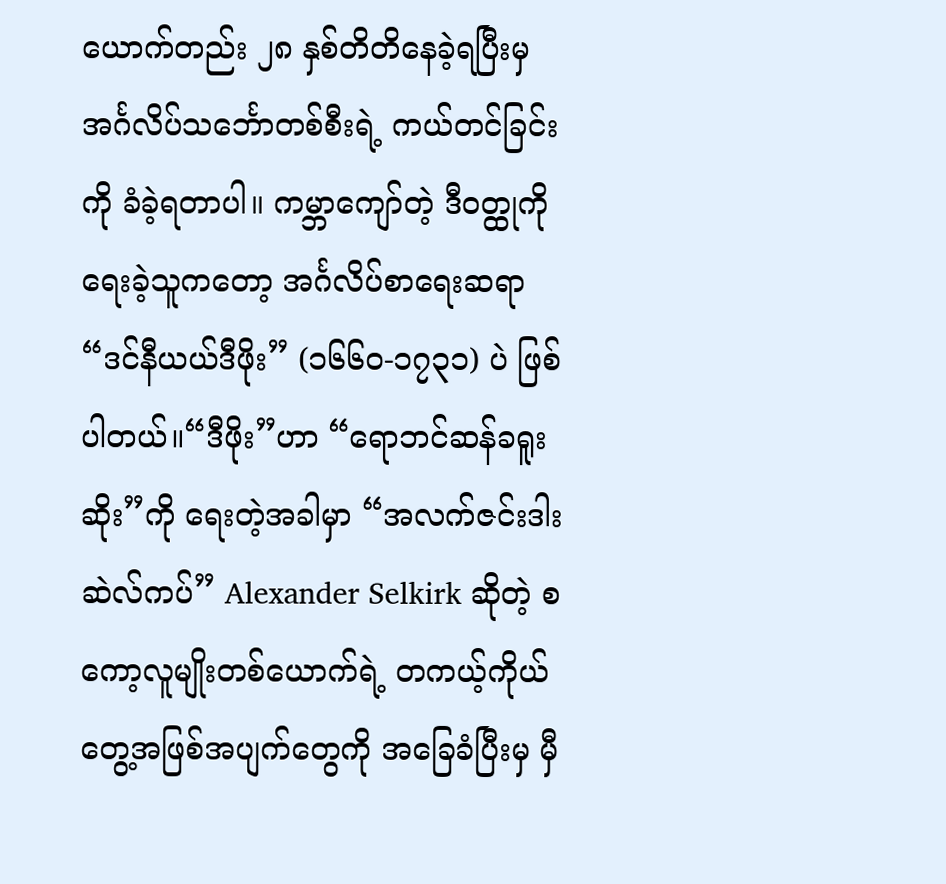ယောက်တည်း ၂၈ နှစ်တိတိနေခဲ့ရပြီးမှ အင်္ဂလိပ်သင်္ဘောတစ်စီးရဲ့ ကယ်တင်ခြင်းကို ခံခဲ့ရတာပါ။ ကမ္ဘာကျော်တဲ့ ဒီဝတ္ထုကို ရေးခဲ့သူကတော့ အင်္ဂလိပ်စာရေးဆရာ “ဒင်နီယယ်ဒီဖိုး” (၁၆၆၀-၁၇၃၁) ပဲ ဖြစ်ပါတယ်။“ဒီဖိုး”ဟာ “ရောဘင်ဆန်ခရူးဆိုး”ကို ရေးတဲ့အခါမှာ “အလက်ဇင်းဒါးဆဲလ်ကပ်” Alexander Selkirk ဆိုတဲ့ စကော့လူမျိုးတစ်ယောက်ရဲ့ တကယ့်ကိုယ်တွေ့အဖြစ်အပျက်တွေကို အခြေခံပြီးမှ မှီ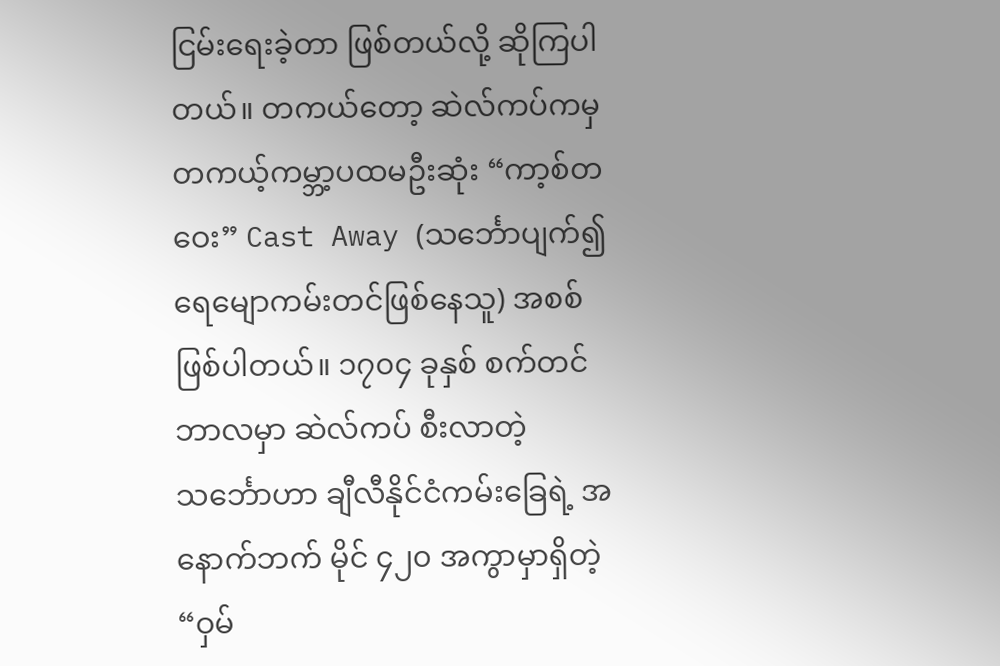ငြမ်းရေးခဲ့တာ ဖြစ်တယ်လို့ ဆိုကြပါတယ်။ တကယ်တော့ ဆဲလ်ကပ်ကမှ တကယ့်ကမ္ဘာ့ပထမဦးဆုံး “ကာ့စ်တဝေး” Cast Away (သင်္ဘောပျက်၍ ရေမျောကမ်းတင်ဖြစ်နေသူ) အစစ်ဖြစ်ပါတယ်။ ၁၇၀၄ ခုနှစ် စက်တင်ဘာလမှာ ဆဲလ်ကပ် စီးလာတဲ့သင်္ဘောဟာ ချီလီနိုင်ငံကမ်းခြေရဲ့ အနောက်ဘက် မိုင် ၄၂၀ အကွာမှာရှိတဲ့ “ဝှမ်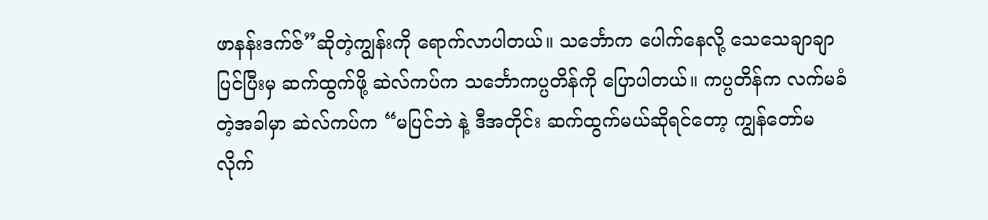ဖာနန်းဒက်ဇ်”ဆိုတဲ့ကျွန်းကို ရောက်လာပါတယ်။ သင်္ဘောက ပေါက်နေလို့ သေသေချာချာပြင်ပြီးမှ ဆက်ထွက်ဖို့ ဆဲလ်ကပ်က သင်္ဘောကပ္ပတိန်ကို ပြောပါတယ်။ ကပ္ပတိန်က လက်မခံတဲ့အခါမှာ ဆဲလ်ကပ်က “မပြင်ဘဲ နဲ့ ဒီအတိုင်း ဆက်ထွက်မယ်ဆိုရင်တော့ ကျွန်တော်မလိုက်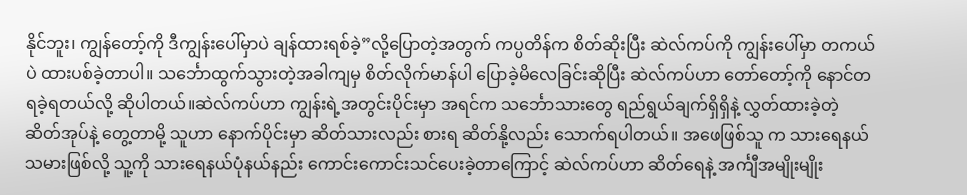နိုင်ဘူး၊ ကျွန်တော့်ကို ဒီကျွန်းပေါ်မှာပဲ ချန်ထားရစ်ခဲ့”လို့ပြောတဲ့အတွက် ကပ္ပတိန်က စိတ်ဆိုးပြီး ဆဲလ်ကပ်ကို ကျွန်းပေါ်မှာ တကယ်ပဲ ထားပစ်ခဲ့တာပါ။ သင်္ဘောထွက်သွားတဲ့အခါကျမှ စိတ်လိုက်မာန်ပါ ပြောခဲ့မိလေခြင်းဆိုပြီး ဆဲလ်ကပ်ဟာ တော်တော့်ကို နောင်တရခဲ့ရတယ်လို့ ဆိုပါတယ်။ဆဲလ်ကပ်ဟာ ကျွန်းရဲ့အတွင်းပိုင်းမှာ အရင်က သင်္ဘောသားတွေ ရည်ရွယ်ချက်ရှိရှိနဲ့ လွှတ်ထားခဲ့တဲ့ ဆိတ်အုပ်နဲ့ တွေ့တာမို့ သူဟာ နောက်ပိုင်းမှာ ဆိတ်သားလည်း စားရ ဆိတ်နို့လည်း သောက်ရပါတယ်။ အဖေဖြစ်သူ က သားရေနယ်သမားဖြစ်လို့ သူ့ကို သားရေနယ်ပုံနယ်နည်း ကောင်းကောင်းသင်ပေးခဲ့တာကြောင့် ဆဲလ်ကပ်ဟာ ဆိတ်ရေနဲ့ အင်္ကျီအမျိုးမျိုး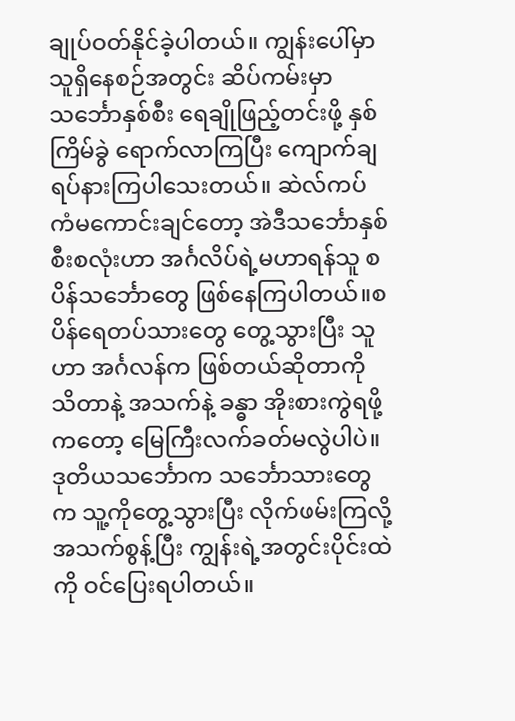ချုပ်ဝတ်နိုင်ခဲ့ပါတယ်။ ကျွန်းပေါ်မှာ သူရှိနေစဉ်အတွင်း ဆိပ်ကမ်းမှာ သင်္ဘောနှစ်စီး ရေချိုဖြည့်တင်းဖို့ နှစ်ကြိမ်ခွဲ ရောက်လာကြပြီး ကျောက်ချ ရပ်နားကြပါသေးတယ်။ ဆဲလ်ကပ် ကံမကောင်းချင်တော့ အဲဒီသင်္ဘောနှစ်စီးစလုံးဟာ အင်္ဂလိပ်ရဲ့မဟာရန်သူ စပိန်သင်္ဘောတွေ ဖြစ်နေကြပါတယ်။စပိန်ရေတပ်သားတွေ တွေ့သွားပြီး သူဟာ အင်္ဂလန်က ဖြစ်တယ်ဆိုတာကို သိတာနဲ့ အသက်နဲ့ ခန္ဓာ အိုးစားကွဲရဖို့ကတော့ မြေကြီးလက်ခတ်မလွဲပါပဲ။ ဒုတိယသင်္ဘောက သင်္ဘောသားတွေက သူ့ကိုတွေ့သွားပြီး လိုက်ဖမ်းကြလို့ အသက်စွန့်ပြီး ကျွန်းရဲ့အတွင်းပိုင်းထဲကို ဝင်ပြေးရပါတယ်။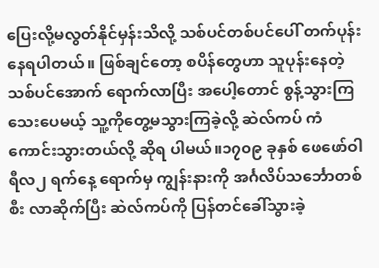ပြေးလို့မလွတ်နိုင်မှန်းသိလို့ သစ်ပင်တစ်ပင်ပေါ် တက်ပုန်းနေရပါတယ်။ ဖြစ်ချင်တော့ စပိန်တွေဟာ သူပုန်းနေတဲ့ သစ်ပင်အောက် ရောက်လာပြီး အပေါ့တောင် စွန့်သွားကြသေးပေမယ့် သူ့ကိုတွေ့မသွားကြခဲ့လို့ ဆဲလ်ကပ် ကံကောင်းသွားတယ်လို့ ဆိုရ ပါမယ်။၁၇၀၉ ခုနှစ် ဖေဖော်ဝါရီလ၂ ရက်နေ့ ရောက်မှ ကျွန်းနားကို အင်္ဂလိပ်သင်္ဘောတစ်စီး လာဆိုက်ပြီး ဆဲလ်ကပ်ကို ပြန်တင်ခေါ်သွားခဲ့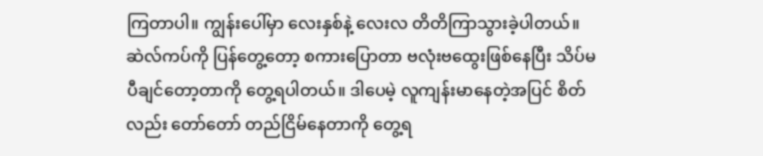ကြတာပါ။ ကျွန်းပေါ်မှာ လေးနှစ်နဲ့ လေးလ တိတိကြာသွားခဲ့ပါတယ်။ဆဲလ်ကပ်ကို ပြန်တွေ့တော့ စကားပြောတာ ဗလုံးဗထွေးဖြစ်နေပြီး သိပ်မပီချင်တော့တာကို တွေ့ရပါတယ်။ ဒါပေမဲ့ လူကျန်းမာနေတဲ့အပြင် စိတ်လည်း တော်တော် တည်ငြိမ်နေတာကို တွေ့ရ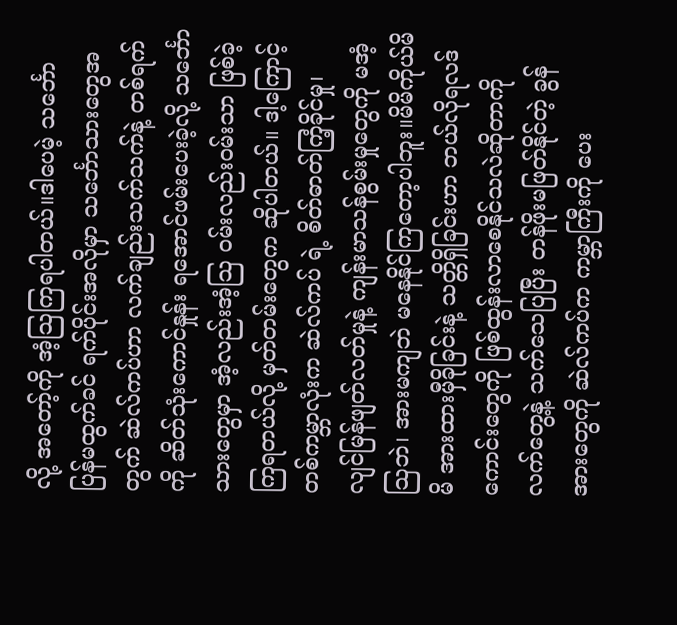လို့ အတော့်ကို အံ့သြကြရပါတယ်။ဒါပေမဲ့ သင်္ဘော ပြန်မထွက်ခင် ရက်ပိုင်းအလိုမှာ သင်္ဘောသားတွေအတွက် ဆဲလ်ကပ်ဟာ လက်ချည်းသက်သက်နဲ့ တစ်ရက်ကို ဆိတ်သုံးကောင်နှုန်း ရအောင်ဖမ်းပေးခဲ့လို့ သင်္ဘောသားတွေမှာ အံ့လည်းအံ့သြ ဝမ်းလည်းဝမ်းသာ ဖြစ်ခဲ့ကြရတယ်လို့ မှတ်တမ်းတွေက ဆိုပါတယ်။ ဒါ့ကြောင့် တစ်ကမ္ဘာလုံးက ဆဲလ်ကပ် ရဲ့ စိတ်ဓာတ်ကြံ့ခိုင်မှု၊ လျင်မြန်ဖျတ်လတ်မှုနဲ့ ကျန်းမာသန်စွမ်းမှုတွေကို မအံ့သြဘဲ၊ အားမကျဘဲ မနေနိုင်ကြတော့ပါဘူး။မိမိကိုယ်မိမိ အားထားမှီခိုခြင်းနဲ့ သတ္တိရှိခြင်းဟာ ဘယ်လိုရလဒ်ကောင်းတွေကို ဖြစ်ထွန်းလာစေနိုင်သလဲဆိုတာကို လက်တွေ့နဲ့ သက်သေပြပြီး တန်ဖိုးမဖြတ်နိုင်တဲ့ ခွန်အားတွေကို ဆဲလ်ကပ်က ကမ္ဘာကြီးကို ပေး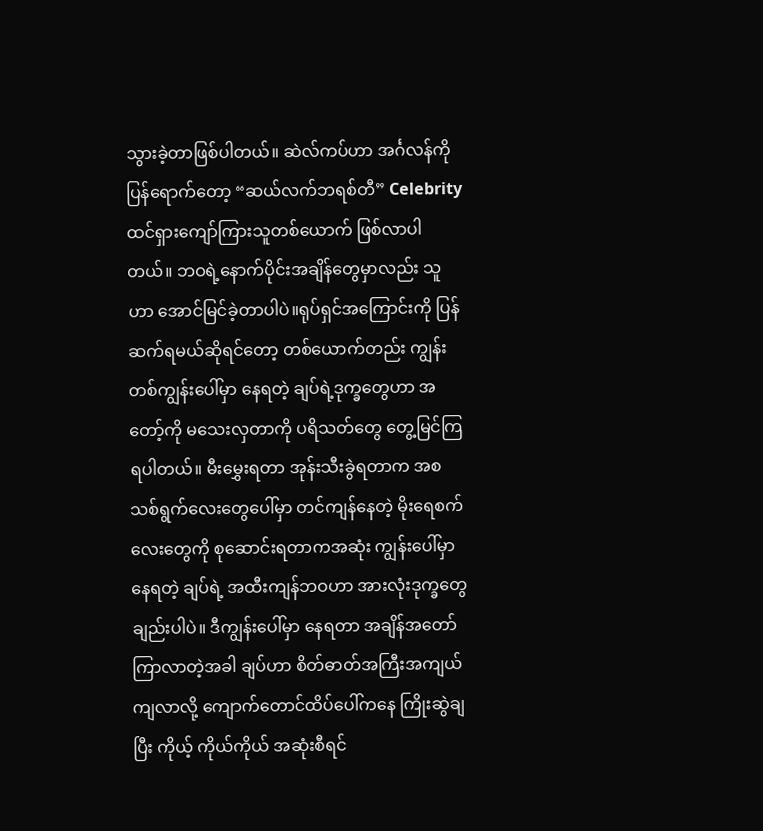သွားခဲ့တာဖြစ်ပါတယ်။ ဆဲလ်ကပ်ဟာ အင်္ဂလန်ကိုပြန်ရောက်တော့ “ဆယ်လက်ဘရစ်တီ” Celebrity ထင်ရှားကျော်ကြားသူတစ်ယောက် ဖြစ်လာပါတယ်။ ဘဝရဲ့နောက်ပိုင်းအချိန်တွေမှာလည်း သူဟာ အောင်မြင်ခဲ့တာပါပဲ။ရုပ်ရှင်အကြောင်းကို ပြန်ဆက်ရမယ်ဆိုရင်တော့ တစ်ယောက်တည်း ကျွန်းတစ်ကျွန်းပေါ်မှာ နေရတဲ့ ချပ်ရဲ့ဒုက္ခတွေဟာ အတော့်ကို မသေးလှတာကို ပရိသတ်တွေ တွေ့မြင်ကြရပါတယ်။ မီးမွှေးရတာ အုန်းသီးခွဲရတာက အစ သစ်ရွက်လေးတွေပေါ်မှာ တင်ကျန်နေတဲ့ မိုးရေစက်လေးတွေကို စုဆောင်းရတာကအဆုံး ကျွန်းပေါ်မှာနေရတဲ့ ချပ်ရဲ့ အထီးကျန်ဘဝဟာ အားလုံးဒုက္ခတွေချည်းပါပဲ။ ဒီကျွန်းပေါ်မှာ နေရတာ အချိန်အတော်ကြာလာတဲ့အခါ ချပ်ဟာ စိတ်ဓာတ်အကြီးအကျယ်ကျလာလို့ ကျောက်တောင်ထိပ်ပေါ်ကနေ ကြိုးဆွဲချပြီး ကိုယ့် ကိုယ်ကိုယ် အဆုံးစီရင်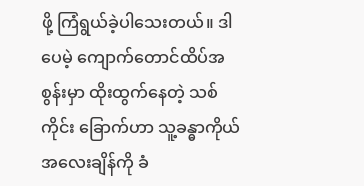ဖို့ ကြံရွယ်ခဲ့ပါသေးတယ်။ ဒါပေမဲ့ ကျောက်တောင်ထိပ်အစွန်းမှာ ထိုးထွက်နေတဲ့ သစ်ကိုင်း ခြောက်ဟာ သူ့ခန္ဓာကိုယ် အလေးချိန်ကို ခံ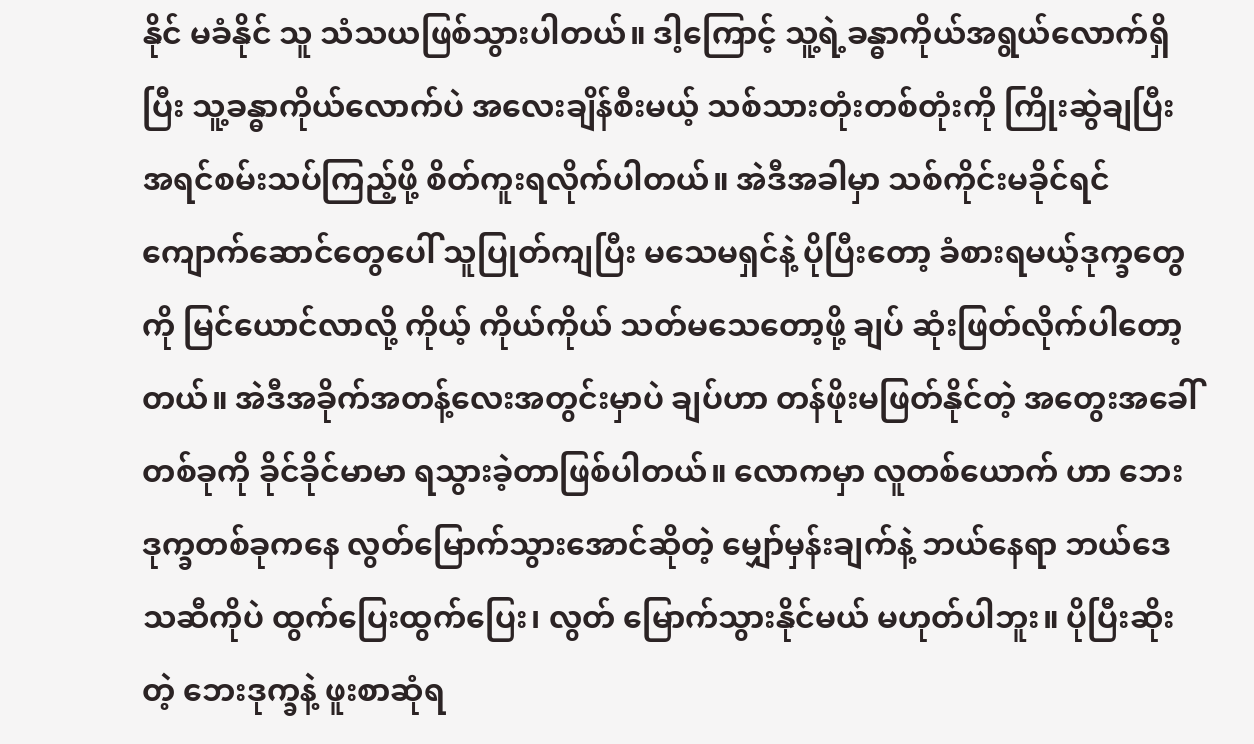နိုင် မခံနိုင် သူ သံသယဖြစ်သွားပါတယ်။ ဒါ့ကြောင့် သူ့ရဲ့ခန္ဓာကိုယ်အရွယ်လောက်ရှိပြီး သူ့ခန္ဓာကိုယ်လောက်ပဲ အလေးချိန်စီးမယ့် သစ်သားတုံးတစ်တုံးကို ကြိုးဆွဲချပြီး အရင်စမ်းသပ်ကြည့်ဖို့ စိတ်ကူးရလိုက်ပါတယ်။ အဲဒီအခါမှာ သစ်ကိုင်းမခိုင်ရင် ကျောက်ဆောင်တွေပေါ် သူပြုတ်ကျပြီး မသေမရှင်နဲ့ ပိုပြီးတော့ ခံစားရမယ့်ဒုက္ခတွေကို မြင်ယောင်လာလို့ ကိုယ့် ကိုယ်ကိုယ် သတ်မသေတော့ဖို့ ချပ် ဆုံးဖြတ်လိုက်ပါတော့တယ်။ အဲဒီအခိုက်အတန့်လေးအတွင်းမှာပဲ ချပ်ဟာ တန်ဖိုးမဖြတ်နိုင်တဲ့ အတွေးအခေါ်တစ်ခုကို ခိုင်ခိုင်မာမာ ရသွားခဲ့တာဖြစ်ပါတယ်။ လောကမှာ လူတစ်ယောက် ဟာ ဘေးဒုက္ခတစ်ခုကနေ လွတ်မြောက်သွားအောင်ဆိုတဲ့ မျှော်မှန်းချက်နဲ့ ဘယ်နေရာ ဘယ်ဒေသဆီကိုပဲ ထွက်ပြေးထွက်ပြေး၊ လွတ် မြောက်သွားနိုင်မယ် မဟုတ်ပါဘူး။ ပိုပြီးဆိုးတဲ့ ဘေးဒုက္ခနဲ့ ဖူးစာဆုံရ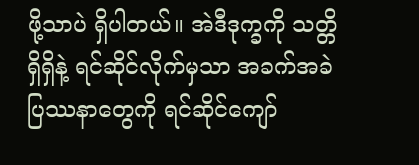ဖို့သာပဲ ရှိပါတယ်။ အဲဒီဒုက္ခကို သတ္တိရှိရှိနဲ့ ရင်ဆိုင်လိုက်မှသာ အခက်အခဲပြဿနာတွေကို ရင်ဆိုင်ကျော်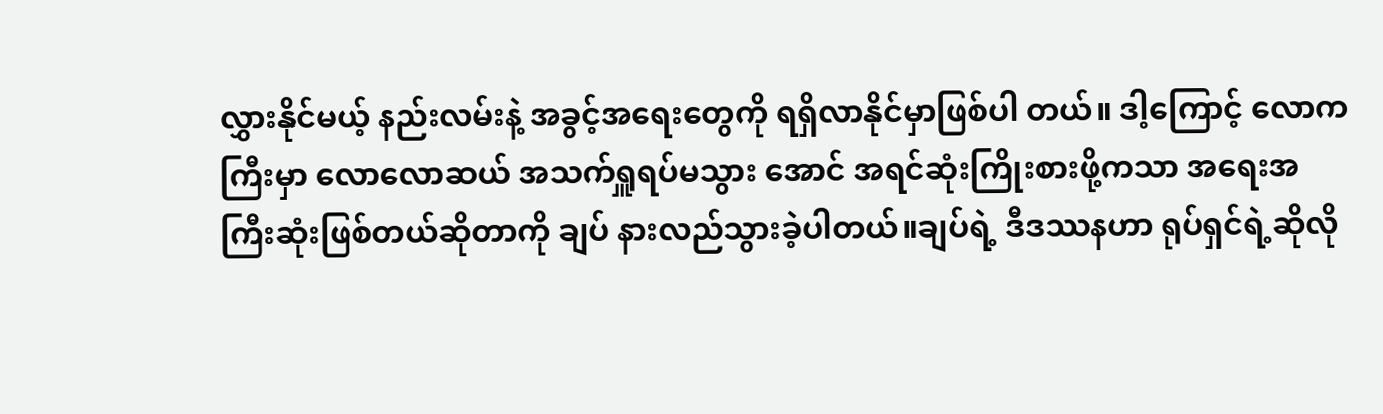လွှားနိုင်မယ့် နည်းလမ်းနဲ့ အခွင့်အရေးတွေကို ရရှိလာနိုင်မှာဖြစ်ပါ တယ်။ ဒါ့ကြောင့် လောကကြီးမှာ လောလောဆယ် အသက်ရှူရပ်မသွား အောင် အရင်ဆုံးကြိုးစားဖို့ကသာ အရေးအကြီးဆုံးဖြစ်တယ်ဆိုတာကို ချပ် နားလည်သွားခဲ့ပါတယ်။ချပ်ရဲ့ ဒီဒဿနဟာ ရုပ်ရှင်ရဲ့ဆိုလို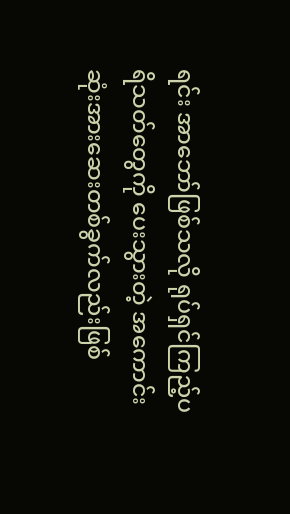ရင်း အာဘော်ဖြစ်သလို ရုပ်ရှင်ကြည့်ပရိသတ်တွေကို ပေးသွားတဲ့ အကောင်းဆုံးအားဆေးတစ်ခွက်လည်းဖြစ်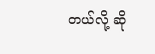တယ်လို့ ဆို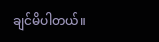ချင်မိပါတယ်။